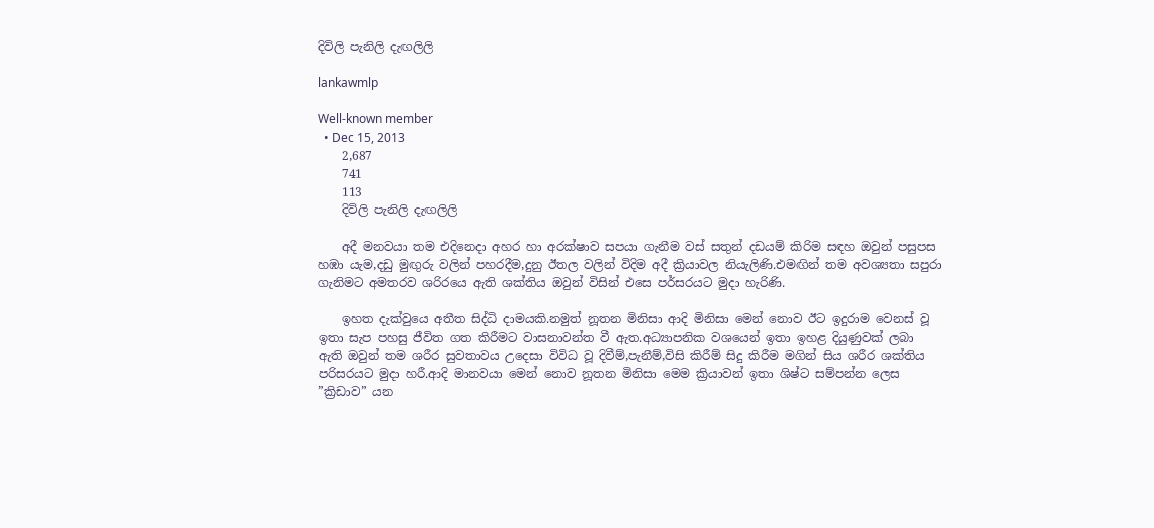දිවිලි පැනිලි දැඟලිලි

lankawmlp

Well-known member
  • Dec 15, 2013
    2,687
    741
    113
    දිවිලි පැනිලි දැඟලිලි

    අදී මනවයා තම එදිනෙදා අහර හා අරක්ෂාව සපයා ගැනීම වස් සතුන් දඩයම් කිරිම සඳහ ඔවුන් පසුපස හඹා යැම,දඩු මුඟුරු වලින් පහරදීම,දුනු ඊතල වලින් විදිම අදී ක්‍රියාවල නියැලිණි.එමඟින් තම අවශ්‍යතා සපුරා ගැනිමට අමතරව ශරිරයෙ ඇති ශක්තිය ඔවුන් විසින් එසෙ පර්සරයට මුදා හැරිණි.

    ඉහත දැක්වුයෙ අතීත සිද්ධි දාමයකි.නමුත් නූතන මිනිසා ආදි මිනිසා මෙන් නොව ඊට ඉදුරාම වෙනස් වූ ඉතා සැප පහසු ජීවිත ගත කිරීමට වාසනාවන්ත වී ඇත.අධ්‍යාපනික වශයෙන් ඉතා ඉහළ දියුණුවක් ලබා ඇති ඔවුන් තම ශරීර සුවතාවය උදෙසා විවිධ වූ දිවීම්,පැනීම්,විසි කිරීම් සිදු කිරීම මගින් සිය ශරීර ශක්තිය පරිසරයට මුදා හරී.ආදි මානවයා මෙන් නොව නූතන මිනිසා මෙම ක්‍රියාවන් ඉතා ශිෂ්ට සම්පන්න ලෙස ”ක්‍රිඩාව” යන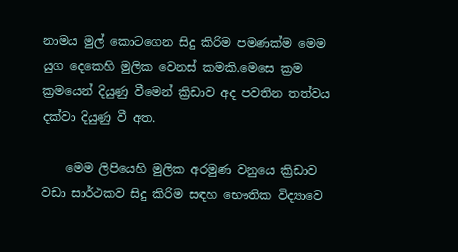නාමය මුල් කොටගෙන සිදු කිරිම පමණක්ම මෙම යුග දෙකෙහි මුලික වෙනස් කමකි.මෙසෙ ක්‍රම ක්‍රමයෙන් දියුණු වීමෙන් ක්‍රිඩාව අද පවතින තත්වය දක්වා දියුණු වී අත.

    මෙම ලිපියෙහි මුලික අරමුණ වනුයෙ ක්‍රිඩාව වඩා සාර්ථකව සිදු කිරිම සඳහ භෞතික විද්‍යාවෙ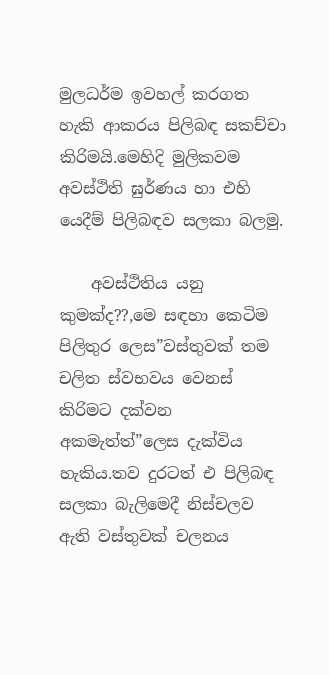මුලධර්ම ඉවහල් කරගත හැකි ආකරය පිලිබඳ සකච්චා කිරිමයි.මෙහිදි මුලිකවම අවස්ථිති ඝුර්ණය හා එහි යෙදීම් පිලිබඳව සලකා බලමු.

    අවස්ථිතිය යනු කුමක්ද??,මෙ සඳහා කෙටිම පිලිතුර ලෙස”වස්තුවක් තම චලිත ස්වභවය වෙනස් කිරිමට දක්වන අකමැත්ත්”ලෙස දැක්විය හැකිය.තව දුරටත් එ පිලිබඳ සලකා බැලිමෙදී නිස්චලව ඇති වස්තුවක් චලනය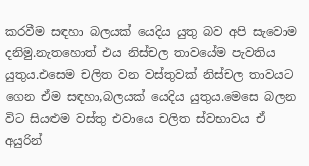කරවීම සඳහා බලයක් යෙදිය යුතු බව අපි සැවොම දනිමු.නැතහොත් එය නිස්චල තාවයේම පැවතිය යුතුය.එසෙම චලිත වන වස්තුවක් නිස්චල තාවයට ගෙන ඒම සඳහා,බලයක් යෙදිය යුතුය.මෙසෙ බලන විට සියළුම වස්තු එවායෙ චලිත ස්වභාවය ඒ අයුරින්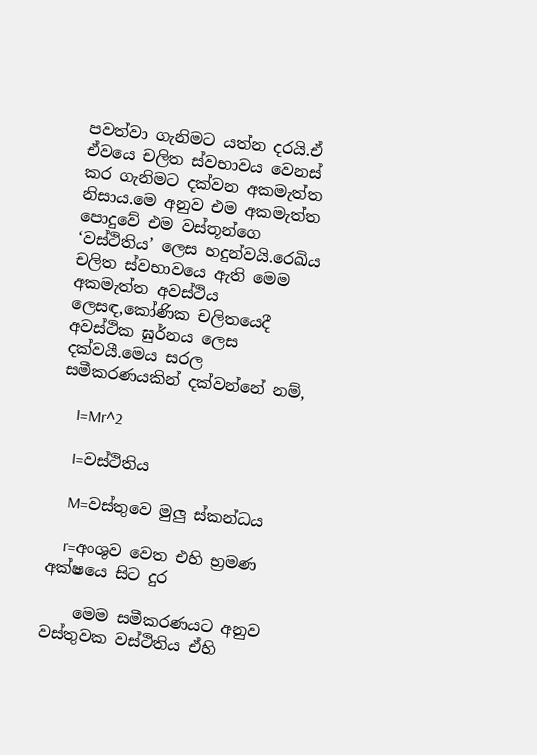පවත්වා ගැනිමට යත්න දරයි.ඒ ඒවයෙ චලිත ස්වභාවය වෙනස් කර ගැනිමට දක්වන අකමැත්ත නිසාය.මෙ අනුව එම අකමැත්ත පොදුවේ එම වස්තූන්ගෙ ‘වස්ථිතිය’ ලෙස හදුන්වයි.රෙඛිය චලිත ස්වභාවයෙ ඇති මෙම අකමැත්ත අවස්ථිය ලෙසඳ,කෝණික චලිතයෙදී අවස්ථික ඝුර්නය ලෙස දක්වයී.මෙය සරල සමීකරණයකින් දක්වන්නේ නම්,

    I=Mr^2

    I=වස්ථිතිය

    M=වස්තුවෙ මුලු ස්කන්ධය

    r=අංශුව වෙත එහි භ්‍රමණ අක්ෂයෙ සිට දුර

    මෙම සමීකරණයට අනුව වස්තුවක වස්ථිතිය ඒහි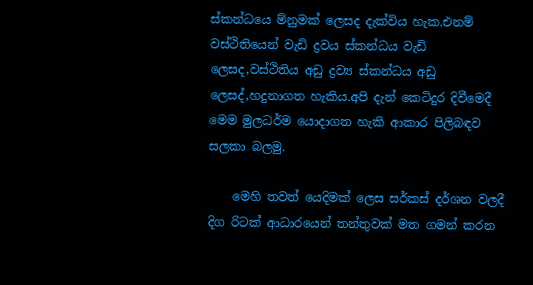ස්කන්ධයෙ ම්නුමක් ලෙසද දැක්විය හැක.එනම් වස්ථිතියෙන් වැඩි ද්‍රවය ස්කන්ධය වැඩි ලෙසද,වස්ථිතිය අඩු ද්‍රව්‍ය ස්කන්ධය අඩු ලෙසද්,හදුනාගත හැකිය.අපි දැන් කෙටිදුර දිවීමෙදී මෙම මුලධර්ම යොදාගත හැකි ආකාර පිලිබඳව සලකා බලමු.

    මෙහි තවත් යෙදිමක් ලෙස සර්කස් දර්ශන වලදී දිග රිටක් ආධාරයෙන් තන්තුවක් මත ගමන් කරන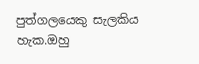පුත්ගලයෙකු සැලකිය හැක.ඔහු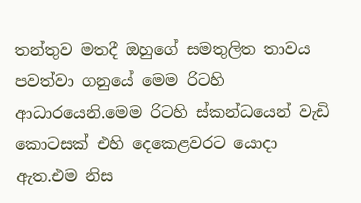තන්තුව මතදී ඔහුගේ සමතුලිත තාවය පවත්වා ගනුයේ මෙම රිටහි ආධාරයෙනි.මෙම රිටහි ස්කන්ධයෙන් වැඩි කොටසක් එහි දෙකෙළවරට යොදා ඇත.එම නිස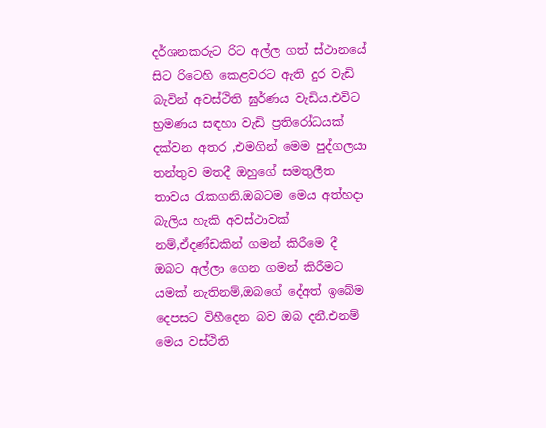දර්ශනකරුට රිට අල්ල ගත් ස්ථානයේ සිට රිටෙහි කෙළවරට ඇති දුර වැඩි බැවින් අවස්ථිති ඝුර්ණය වැඩිය.එවිට භ්‍රමණය සඳහා වැඩි ප්‍රතිරෝධයක් දක්වන අතර ,එමගින් මෙම පුද්ගලයා තන්තුව මතදී ඔහුගේ සමතුලීත තාවය රැකගනි.ඔබටම මෙය අත්හදා බැලිය හැකි අවස්ථාවක් නම්,ඒදණ්ඩකින් ගමන් කිරීමෙ දී ඔබට අල්ලා ගෙන ගමන් කිරීමට යමක් නැතිනම්,ඔබගේ දේඅත් ඉබේම දෙපසට විහීදෙන බව ඔබ දනී.එනම් මෙය වස්ථිති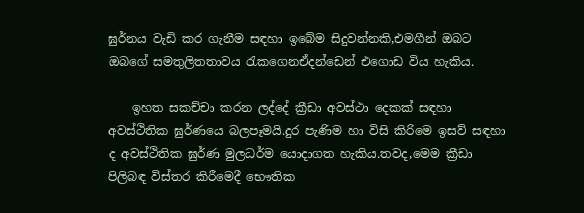ඝුර්නය වැඩි කර ගැනීම සඳහා ඉබේම සිදුවන්නකි,එමගීන් ඔබට ඔබගේ සමතුලිතතාවය රැකගෙනඒදන්ඩෙන් එගොඩ විය හැකිය.

    ඉහත සකච්චා කරන ලද්දේ ක්‍රීඩා අවස්ථා දෙකක් සඳහා අවස්ථිතික ඝුර්ණයෙ බලපෑමයි.දුර පැණිම හා විසි කිරිමෙ ඉසව් සඳහා ද අවස්ථිතික ඝුර්ණ මුලධර්ම යොදාගත හැකිය.තවද,මෙම ක්‍රීඩා පිලිබඳ විස්තර කිරීමෙදී භෞතික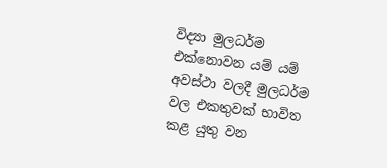විද්‍යා මුලධර්ම එක්නොවන යම් යම් අවස්ථා වලදී මුලධර්ම වල එකතුවක් භාවිත කළ යුතු වන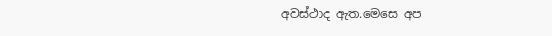අවස්ථාද ඇත.මෙසෙ අප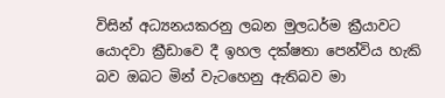විසින් අධ්‍යනයකරනු ලබන මුලධර්ම ක්‍රීයාවට යොදවා ක්‍රීඩාවෙ දී ඉහල දක්ෂතා පෙන්විය හැකි බව ඔබට මින් වැටහෙනු ඇතිබව මා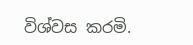විශ්වස කරමි.